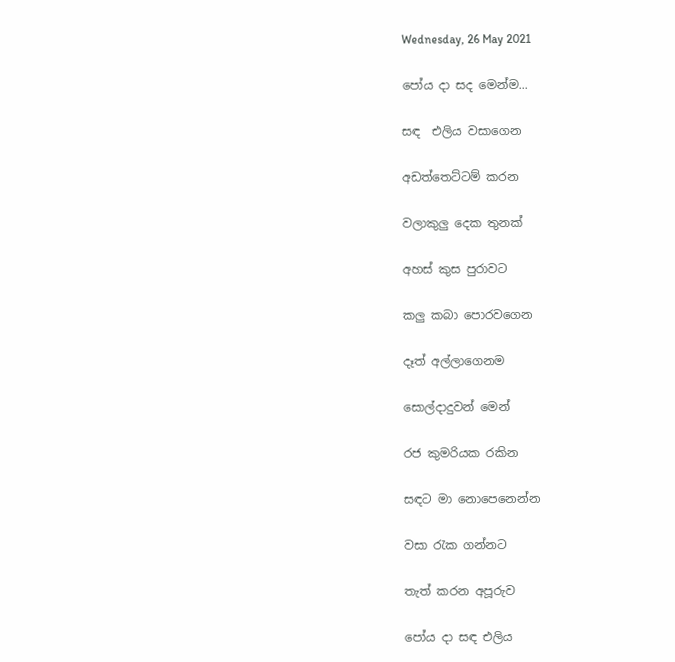Wednesday, 26 May 2021

පෝය දා සද මෙන්ම...

සඳ  එලිය වසාගෙන

අඩත්තෙට්ටම් කරන

වලාකුලු දෙක තුනක්

අහස් කුස පුරාවට

කලු කබා පොරවගෙන

දෑත් අල්ලාගෙනම

සොල්දාදුවන් මෙන්

රජ කුමරියක රකින

සඳට මා නොපෙනෙන්න

වසා රැක ගන්නට

තැත් කරන අපූරුව

පෝය දා සඳ එලිය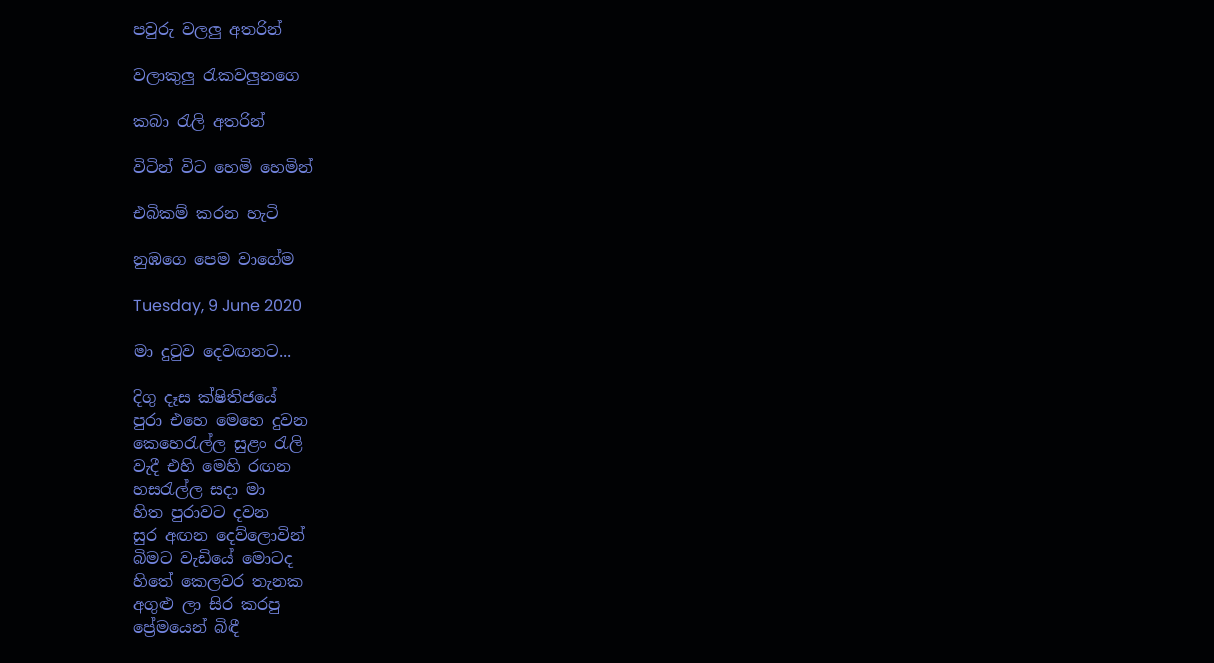පවුරු වලලු අතරින්

වලාකුලු රැකවලුනගෙ

කබා රැලි අතරින්

විටින් විට හෙමි හෙමින්

එබිකම් කරන හැටි

නුඹගෙ පෙම වාගේම

Tuesday, 9 June 2020

මා දුටුව දෙවඟනට...

දිගු දෑස ක්ෂිතිජයේ
පුරා එහෙ මෙහෙ දුවන
කෙහෙරැල්ල සුළං රැලි
වැදී එහි මෙහි රඟන
හසරැල්ල සදා මා
හිත පුරාවට දවන
සුර අඟන දෙව්ලොවින්
බිමට වැඩියේ මොටද
හිතේ කෙලවර තැනක
අගුළු ලා සිර කරපු
ප්‍රේමයෙන් බිඳී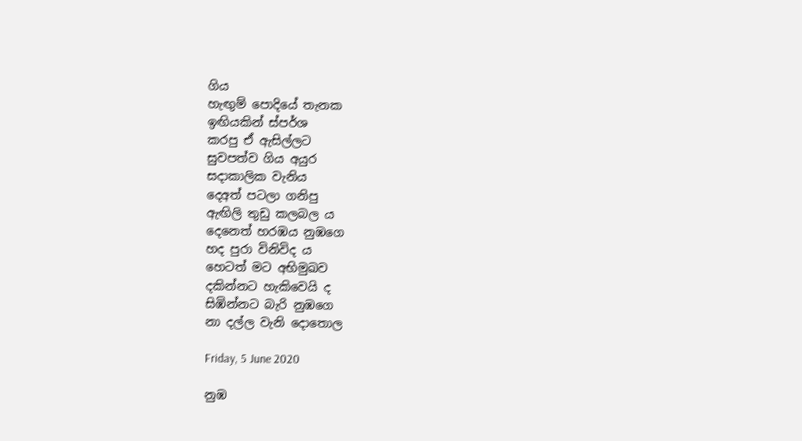ගිය
හැඟුම් පොදියේ තැනක
ඉඟියකින් ස්පර්ශ
කරපු ඒ ඇසිල්ලට
සුවපත්ව ගිය අයුර
සදාකාලික වැනිය
දෙඅත් පටලා ගනිපු
ඇඟිලි තුඩු කලබල ය
දෙනෙත් හරඹය නුඹගෙ
හද පුරා විනිවිද ය
හෙටත් මට අභිමුඛව
දකින්නට හැකිවෙයි ද
සිඹින්නට බැරි නුඹගෙ
නා දල්ල වැනි දොතොල

Friday, 5 June 2020

නුඹ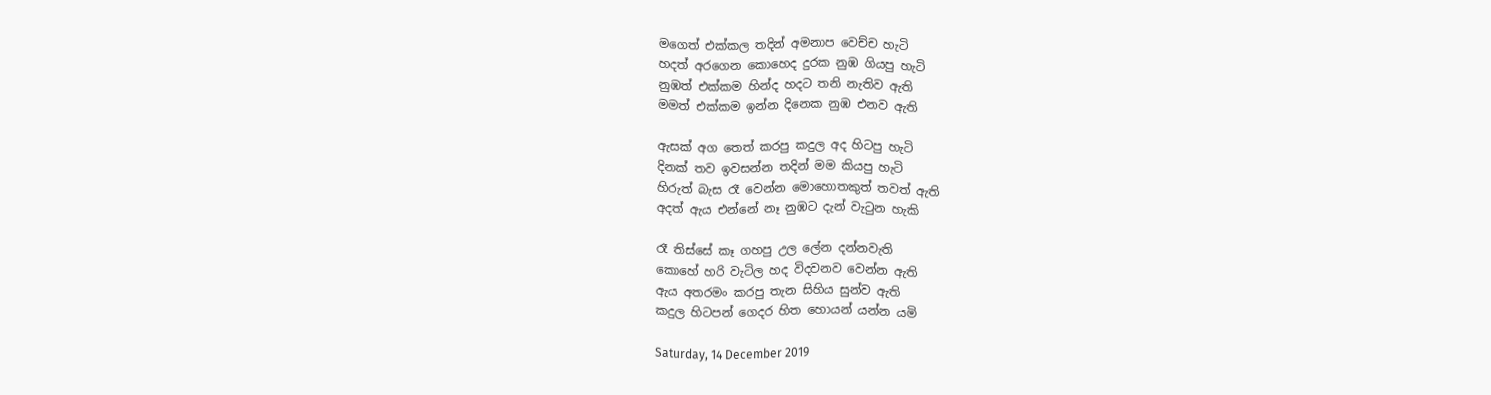මගෙත් එක්කල තදින් අමනාප වෙච්ච හැටි
හදත් අරගෙන කොහෙද දුරක නුඹ ගියපු හැටි
නුඹත් එක්කම හින්ද හදට තනි නැතිව ඇති
මමත් එක්කම ඉන්න දිනෙක නුඹ එනව ඇති

ඇසක් අග තෙත් කරපු කදුල අද හිටපු හැටි
දිනක් තව ඉවසන්න තදින් මම කියපු හැටි
හිරුත් බැස රෑ වෙන්න මොහොතකුත් තවත් ඇති
අදත් ඇය එන්නේ නෑ නුඹට දැන් වැටුන හැකි

රෑ තිස්සේ කෑ ගහපු උල ලේන දන්නවැති
කොහේ හරි වැටිල හද විදවනව වෙන්න ඇති
ඇය අතරමං කරපු තැන සිහිය සුන්ව ඇති
කදුල හිටපන් ගෙදර හිත හොයන් යන්න යමි

Saturday, 14 December 2019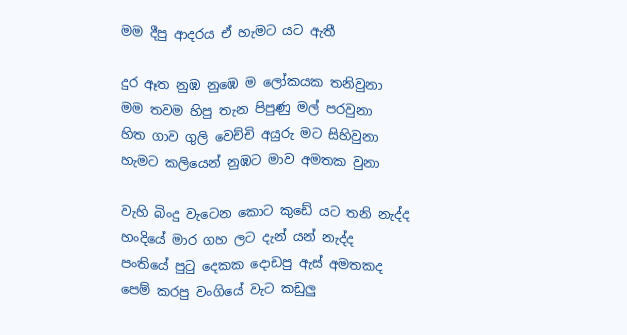මම දීපු ආදරය ඒ හැමට යට ඇතී

දුර ඈත නුඹ නුඹෙ ම ලෝකයක තනිවුනා
මම තවම හිපු තැන පිපුණු මල් පරවුනා
හිත ගාව ගුලි වෙච්චි අයුරු මට සිහිවුනා
හැමට කලියෙන් නුඹට මාව අමතක වුනා

වැහි බිංදු වැටෙන කොට කුඩේ යට තනි නැද්ද
හංදියේ මාර ගහ ලට දැන් යන් නැද්ද
පංතියේ පුටු දෙකක දොඩපු ඇස් අමතකද
පෙම් කරපු වංගියේ වැට කඩුලු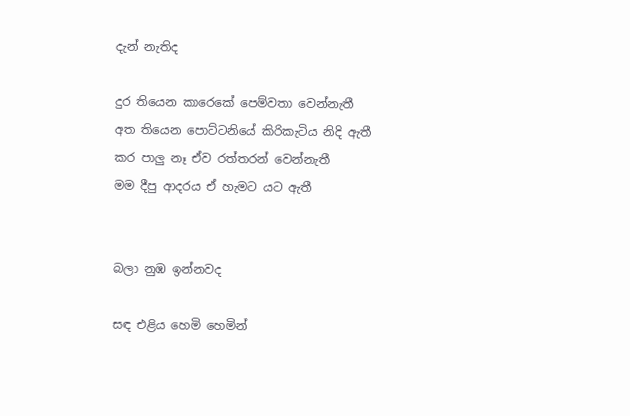දැන් නැතිද

දුර තියෙන කාරෙකේ පෙම්වතා වෙන්නැතී
අත තියෙන පොට්ටනියේ කිරිකැටිය නිදි ඇතී
කර පාලු නෑ ඒව රත්තරන් වෙන්නැතී
මම දීපු ආදරය ඒ හැමට යට ඇතී


බලා නුඹ ඉන්නවද

සඳ එළිය හෙමි හෙමින්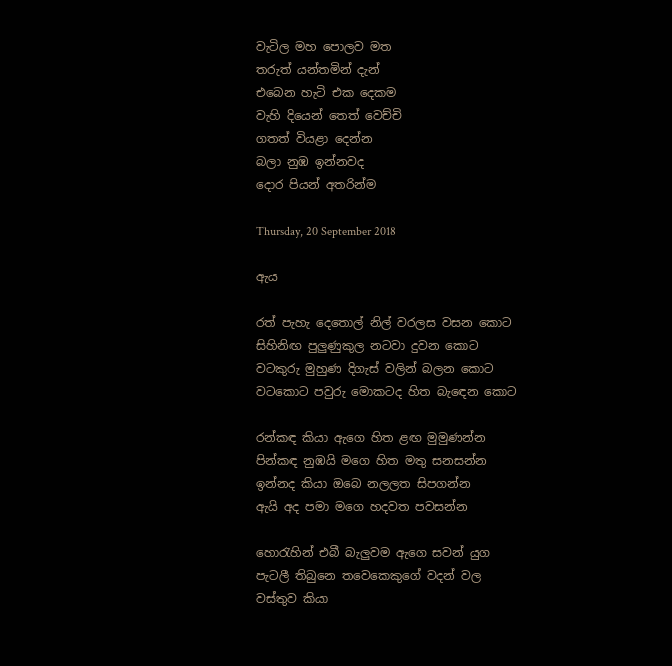වැටිල මහ පොලව මත
තරුත් යන්තමින් දැන්
එබෙන හැටි එක දෙකම
වැහි දියෙන් තෙත් වෙච්චි
ගතත් වියළා දෙන්න‍‍
බලා නුඹ ඉන්නවද‍‍‍
දොර පියන් අතරින්ම

Thursday, 20 September 2018

ඇය

රත් පැහැ දෙතොල් නිල් වරලස වසන කොට
සිහිනිඟ පුලුණුකුල නටවා දුවන කොට
වටකුරු මුහුණ දිගැස් වලින් බලන කොට
වටකොට පවුරු මොකටද හිත බැඳෙන කොට

රන්කඳ කියා ඇගෙ හිත ළඟ මුමුණන්න
පින්කඳ නුඹයි මගෙ හිත මතු සනසන්න
ඉන්නද කියා ඔබෙ නලලත සිපගන්න
ඇයි අද පමා මගෙ හදවත පවසන්න

හොරැහින් එබී බැලුවම ඇගෙ සවන් යුග
පැටලී තිබුනෙ තවෙකෙකුගේ වදන් වල
වස්තුව කියා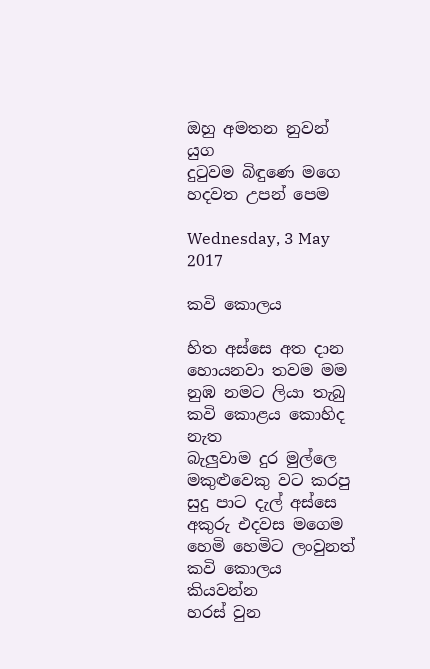ඔහු අමතන නුවන් යුග
දුටුවම බිඳුණෙ මගෙ හදවත උපන් පෙම

Wednesday, 3 May 2017

කවි කොලය

හිත අස්සෙ අත දාන
හොයනවා තවම මම
නුඹ නමට ලියා තැබු
කවි කොළය කොහිද නැත
බැලුවාම දුර මුල්ලෙ
මකුළුවෙකු වට කරපු
සුදු පාට දැල් අස්සෙ
අකුරු එදවස මගෙම
හෙමි හෙමිට ලංවුනත්
කවි කොලය කියවන්න
හරස් වුන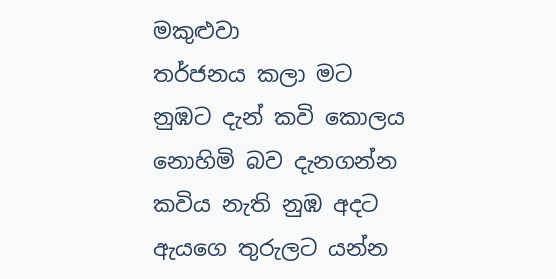මකුළුවා
තර්ජනය කලා මට
නුඹට දැන් කවි කොලය
නොහිමි බව දැනගන්න
කවිය නැති නුඹ අදට
ඇයගෙ තුරුලට යන්න